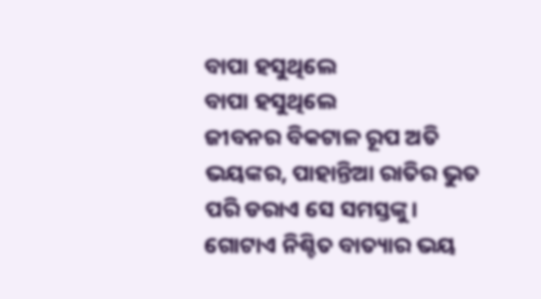ବାପା ହସୁଥିଲେ
ବାପା ହସୁଥିଲେ
ଜୀବନର ବିକଟାଳ ରୂପ ଅତି ଭୟଙ୍କର, ପାହାନ୍ତିଆ ରାତିର ଭୁତ ପରି ଡରାଏ ସେ ସମସ୍ତଙ୍କୁ। ଗୋଟାଏ ନିଶ୍ଚିତ ବାତ୍ୟାର ଭୟ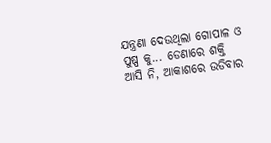ଯନ୍ତ୍ରଣା ଦେଉଥିଲା ଗୋପାଳ ଓ ପୁଷ୍ପ କୁ... ଡେଣାରେ ଶକ୍ତି ଆସି ନି, ଆକାଶରେ ଉଡିବାର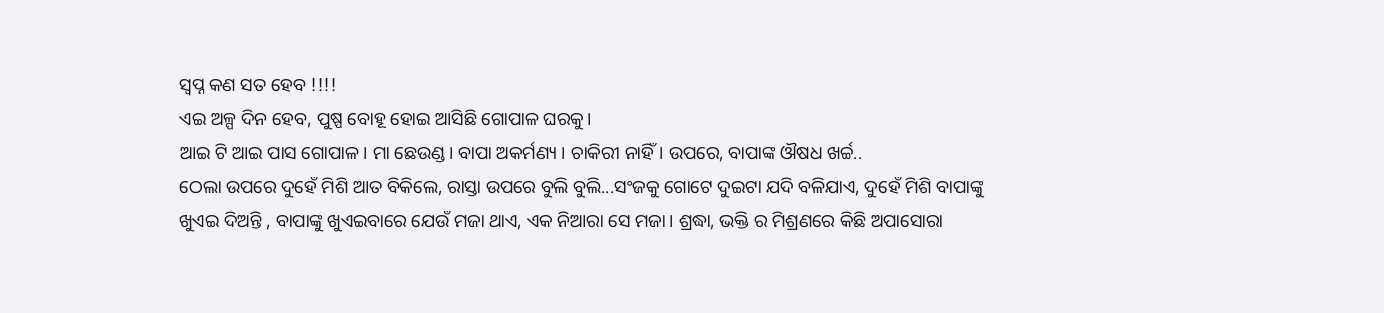ସ୍ବପ୍ନ କଣ ସତ ହେବ !!!!
ଏଇ ଅଳ୍ପ ଦିନ ହେବ, ପୁଷ୍ପ ବୋହୂ ହୋଇ ଆସିଛି ଗୋପାଳ ଘରକୁ।
ଆଇ ଟି ଆଇ ପାସ ଗୋପାଳ। ମା ଛେଉଣ୍ଡ। ବାପା ଅକର୍ମଣ୍ୟ । ଚାକିରୀ ନାହିଁ। ଉପରେ, ବାପାଙ୍କ ଔଷଧ ଖର୍ଚ୍ଚ..
ଠେଲା ଉପରେ ଦୁହେଁ ମିଶି ଆତ ବିକିଲେ, ରାସ୍ତା ଉପରେ ବୁଲି ବୁଲି...ସଂଜକୁ ଗୋଟେ ଦୁଇଟା ଯଦି ବଳିଯାଏ, ଦୁହେଁ ମିଶି ବାପାଙ୍କୁ ଖୁଏଇ ଦିଅନ୍ତି , ବାପାଙ୍କୁ ଖୁଏଇବାରେ ଯେଉଁ ମଜା ଥାଏ, ଏକ ନିଆରା ସେ ମଜା। ଶ୍ରଦ୍ଧା, ଭକ୍ତି ର ମିଶ୍ରଣରେ କିଛି ଅପାସୋରା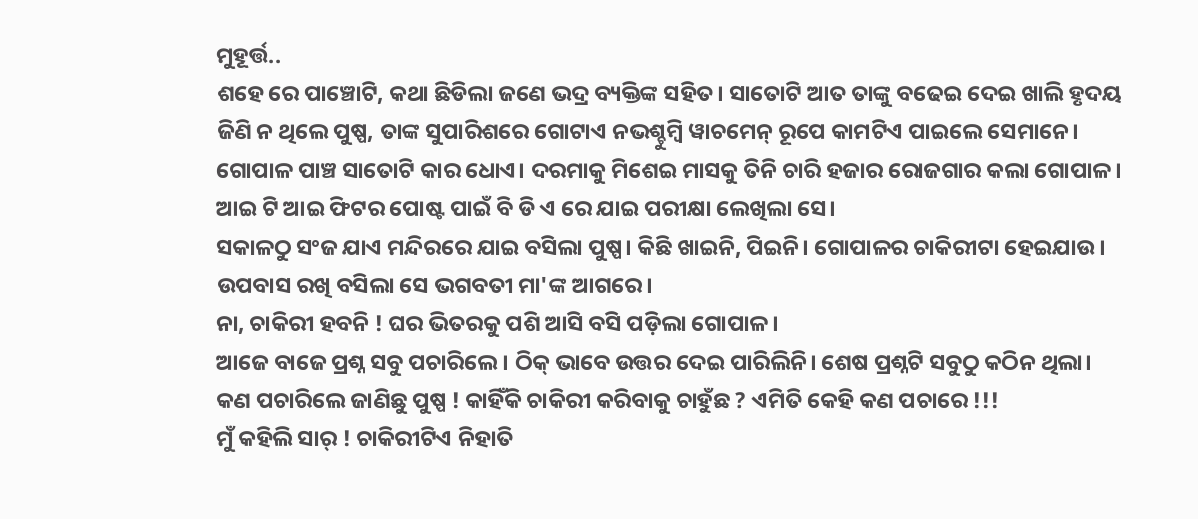ମୁହୂର୍ତ୍ତ..
ଶହେ ରେ ପାଞ୍ଚୋଟି, କଥା ଛିଡିଲା ଜଣେ ଭଦ୍ର ବ୍ୟକ୍ତିଙ୍କ ସହିତ। ସାତୋଟି ଆତ ତାଙ୍କୁ ବଢେଇ ଦେଇ ଖାଲି ହୃଦୟ ଜିଣି ନ ଥିଲେ ପୁଷ୍ପ, ତାଙ୍କ ସୁପାରିଶରେ ଗୋଟାଏ ନଭଶ୍ଚୁମ୍ବି ୱାଚମେନ୍ ରୂପେ କାମଟିଏ ପାଇଲେ ସେମାନେ।
ଗୋପାଳ ପାଞ୍ଚ ସାତୋଟି କାର ଧୋଏ। ଦରମାକୁ ମିଶେଇ ମାସକୁ ତିନି ଚାରି ହଜାର ରୋଜଗାର କଲା ଗୋପାଳ।
ଆଇ ଟି ଆଇ ଫିଟର ପୋଷ୍ଟ ପାଇଁ ବି ଡି ଏ ରେ ଯାଇ ପରୀକ୍ଷା ଲେଖିଲା ସେ।
ସକାଳଠୁ ସଂଜ ଯାଏ ମନ୍ଦିରରେ ଯାଇ ବସିଲା ପୁଷ୍ପ। କିଛି ଖାଇନି, ପିଇନି। ଗୋପାଳର ଚାକିରୀଟା ହେଇଯାଉ। ଉପବାସ ରଖି ବସିଲା ସେ ଭଗବତୀ ମା'ଙ୍କ ଆଗରେ।
ନା, ଚାକିରୀ ହବନି ! ଘର ଭିତରକୁ ପଶି ଆସି ବସି ପଡ଼ିଲା ଗୋପାଳ।
ଆଜେ ବାଜେ ପ୍ରଶ୍ନ ସବୁ ପଚାରିଲେ। ଠିକ୍ ଭାବେ ଉତ୍ତର ଦେଇ ପାରିଲିନି। ଶେଷ ପ୍ରଶ୍ନଟି ସବୁଠୁ କଠିନ ଥିଲା।
କଣ ପଚାରିଲେ ଜାଣିଛୁ ପୁଷ୍ପ ! କାହିଁକି ଚାକିରୀ କରିବାକୁ ଚାହୁଁଛ ? ଏମିତି କେହି କଣ ପଚାରେ !!!
ମୁଁ କହିଲି ସାର୍ ! ଚାକିରୀଟିଏ ନିହାତି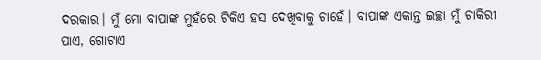ଦରକାର। ମୁଁ ମୋ ବାପାଙ୍କ ମୁହଁରେ ଟିକିଏ ହସ ଦେଖିବାକୁ ଚାହେଁ। ବାପାଙ୍କ ଏକାନ୍ତ ଇଚ୍ଛା ମୁଁ ଚାକିରୀ ପାଏ, ଗୋଟାଏ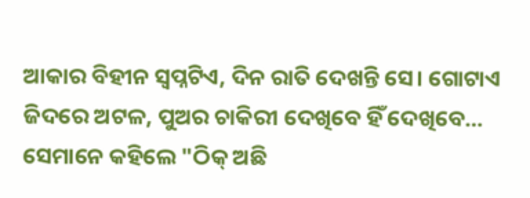ଆକାର ବିହୀନ ସ୍ବପ୍ନଟିଏ, ଦିନ ରାତି ଦେଖନ୍ତି ସେ। ଗୋଟାଏ ଜିଦରେ ଅଟଳ, ପୁଅର ଚାକିରୀ ଦେଖିବେ ହିଁ ଦେଖିବେ...
ସେମାନେ କହିଲେ "ଠିକ୍ ଅଛି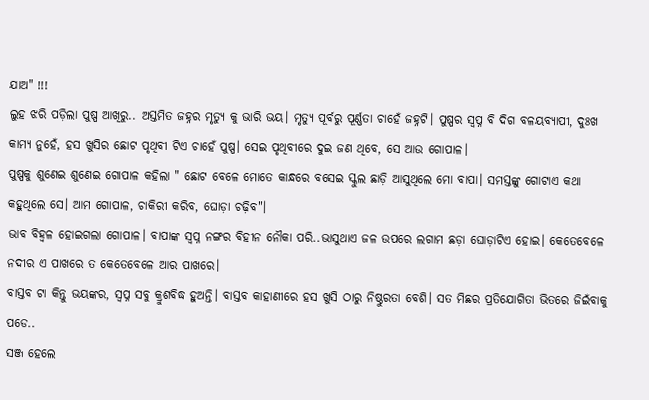ଯାଅ" !!!
ଲୁହ ଝରି ପଡ଼ିଲା ପୁଷ୍ପ ଆଖିରୁ.. ଅସ୍ତମିତ ଜହ୍ନର ମୃତ୍ୟୁ କୁ ଭାରି ଭୟ। ମୃତ୍ୟୁ ପୂର୍ବରୁ ପୂର୍ଣ୍ଣତା ଚାହେଁ ଜହ୍ନଟି। ପୁଷ୍ପର ସ୍ବପ୍ନ ବି ଦିଗ ବଳୟବ୍ୟାପୀ, ଦୁଃଖ କାମ୍ୟ ନୁହେଁ, ହସ ଖୁସିର ଛୋଟ ପୃଥିବୀ ଟିଏ ଚାହେଁ ପୁଷ୍ପ। ସେଇ ପୃଥିବୀରେ ଦୁଇ ଜଣ ଥିବେ, ସେ ଆଉ ଗୋପାଳ।
ପୁଷ୍ପକୁ ଶୁଣେଇ ଶୁଣେଇ ଗୋପାଳ କହିଲା " ଛୋଟ ବେଳେ ମୋତେ କାନ୍ଧରେ ବସେଇ ସ୍କୁଲ ଛାଡ଼ି ଆସୁଥିଲେ ମୋ ବାପା। ସମସ୍ତଙ୍କୁ ଗୋଟାଏ କଥା କହୁଥିଲେ ସେ। ଆମ ଗୋପାଳ, ଚାକିରୀ କରିବ, ଘୋଡ଼ା ଚଢ଼ିବ"।
ଭାବ ବିହ୍ୱଳ ହୋଇଗଲା ଗୋପାଳ। ବାପାଙ୍କ ସ୍ବପ୍ନ ନଙ୍ଗର ବିହୀନ ନୌକା ପରି..ଭାସୁଥାଏ ଜଳ ଉପରେ ଲଗାମ ଛଡ଼ା ଘୋଡ଼ାଟିଏ ହୋଇ। କେତେବେଳେ ନଦୀର ଏ ପାଖରେ ତ କେତେବେଳେ ଆର ପାଖରେ।
ବାସ୍ତବ ଟା କିନ୍ତୁ ଭୟଙ୍କର, ସ୍ବପ୍ନ ସବୁ କ୍ରୁଶବିଦ୍ଧ ହୁଅନ୍ତି। ବାସ୍ତବ କାହାଣୀରେ ହସ ଖୁସି ଠାରୁ ନିଷ୍ଠୁରତା ବେଶି। ସତ ମିଛର ପ୍ରତିଯୋଗିତା ଭିତରେ ଜିଇଁବାକୁ ପଡେ..
ସଞ୍ଜ ହେଲେ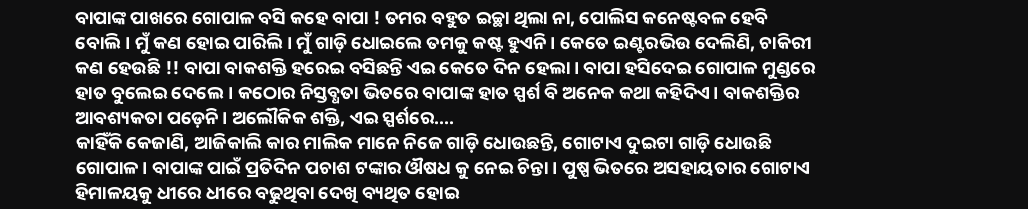ବାପାଙ୍କ ପାଖରେ ଗୋପାଳ ବସି କହେ ବାପା ! ତମର ବହୁତ ଇଚ୍ଛା ଥିଲା ନା, ପୋଲିସ କନେଷ୍ଟବଳ ହେବି ବୋଲି। ମୁଁ କଣ ହୋଇ ପାରିଲି। ମୁଁ ଗାଡ଼ି ଧୋଇଲେ ତମକୁ କଷ୍ଟ ହୁଏନି। କେତେ ଇଣ୍ଟରଭିଉ ଦେଲିଣି, ଚାକିରୀ କଣ ହେଉଛି !! ବାପା ବାକଶକ୍ତି ହରେଇ ବସିଛନ୍ତି ଏଇ କେତେ ଦିନ ହେଲା। ବାପା ହସିଦେଇ ଗୋପାଳ ମୁଣ୍ଡରେ ହାତ ବୁଲେଇ ଦେଲେ। କଠୋର ନିସ୍ତବ୍ଧତା ଭିତରେ ବାପାଙ୍କ ହାତ ସ୍ପର୍ଶ ବି ଅନେକ କଥା କହିଦିଏ। ବାକଶକ୍ତିର ଆବଶ୍ୟକତା ପଡ଼େନି। ଅଲୌକିକ ଶକ୍ତି, ଏଇ ସ୍ପର୍ଶରେ....
କାହିଁକି କେଜାଣି, ଆଜିକାଲି କାର ମାଲିକ ମାନେ ନିଜେ ଗାଡ଼ି ଧୋଉଛନ୍ତି, ଗୋଟାଏ ଦୁଇଟା ଗାଡ଼ି ଧୋଉଛି ଗୋପାଳ। ବାପାଙ୍କ ପାଇଁ ପ୍ରତିଦିନ ପଚାଶ ଟଙ୍କାର ଔଷଧ କୁ ନେଇ ଚିନ୍ତା । ପୁଷ୍ପ ଭିତରେ ଅସହାୟତାର ଗୋଟାଏ ହିମାଳୟକୁ ଧୀରେ ଧୀରେ ବଢୁଥିବା ଦେଖି ବ୍ୟଥିତ ହୋଇ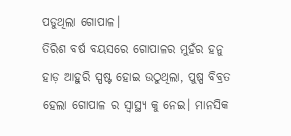ପଡୁଥିଲା ଗୋପାଳ।
ତିରିଶ ବର୍ଷ ବୟସରେ ଗୋପାଳର ମୁହଁର ହନୁ ହାଡ଼ ଆହୁରି ସ୍ପଷ୍ଟ ହୋଇ ଉଠୁଥିଲା, ପୁଷ୍ପ ବିବ୍ରତ ହେଲା ଗୋପାଳ ର ସ୍ବାସ୍ଥ୍ୟ କୁ ନେଇ। ମାନସିକ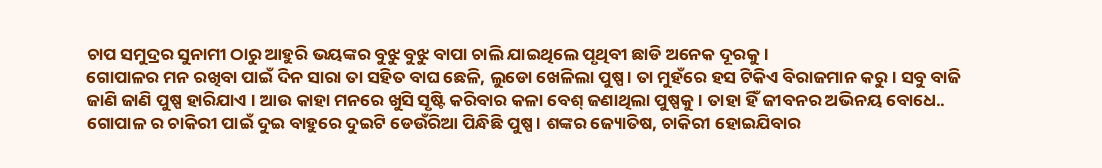ଚାପ ସମୁଦ୍ରର ସୁନାମୀ ଠାରୁ ଆହୁରି ଭୟଙ୍କର ବୁଝୁ ବୁଝୁ ବାପା ଚାଲି ଯାଇଥିଲେ ପୃଥିବୀ ଛାଡି ଅନେକ ଦୂରକୁ।
ଗୋପାଳର ମନ ରଖିବା ପାଇଁ ଦିନ ସାରା ତା ସହିତ ବାଘ ଛେଳି, ଲୁଡୋ ଖେଳିଲା ପୁଷ୍ପ। ତା ମୁହଁରେ ହସ ଟିକିଏ ବିରାଜମାନ କରୁ। ସବୁ ବାଜି ଜାଣି ଜାଣି ପୁଷ୍ପ ହାରିଯାଏ । ଆଉ କାହା ମନରେ ଖୁସି ସୃଷ୍ଟି କରିବାର କଳା ବେଶ୍ ଜଣାଥିଲା ପୁଷ୍ପକୁ। ତାହା ହିଁ ଜୀବନର ଅଭିନୟ ବୋଧେ..
ଗୋପାଳ ର ଚାକିରୀ ପାଇଁ ଦୁଇ ବାହୁରେ ଦୁଇଟି ଡେଉଁରିଆ ପିନ୍ଧିଛି ପୁଷ୍ପ। ଶଙ୍କର ଜ୍ୟୋତିଷ, ଚାକିରୀ ହୋଇଯିବାର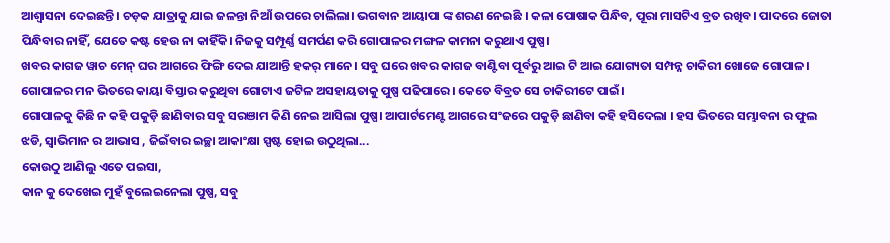ଆଶ୍ୱାସନା ଦେଇଛନ୍ତି। ଚଡ଼କ ଯାତ୍ରାକୁ ଯାଇ ଜଳନ୍ତା ନିଆଁ ଉପରେ ଚାଲିଲା। ଭଗବାନ ଆୟାପା ଙ୍କ ଶରଣ ନେଇଛି । କଳା ପୋଷାକ ପିନ୍ଧିବ, ପୂରା ମାସଟିଏ ବ୍ରତ ରଖିବ। ପାଦରେ ଜୋତା ପିନ୍ଧିବାର ନାହିଁ, ଯେତେ କଷ୍ଟ ହେଉ ନା କାହିଁକି। ନିଜକୁ ସମ୍ପୂର୍ଣ୍ଣ ସମର୍ପଣ କରି ଗୋପାଳର ମଙ୍ଗଳ କାମନା କରୁଥାଏ ପୁଷ୍ପ।
ଖବର କାଗଜ ୱାଚ ମେନ୍ ଘର ଆଗରେ ଫିଙ୍ଗି ଦେଇ ଯାଆନ୍ତି ହକର୍ ମାନେ। ସବୁ ଘରେ ଖବର କାଗଜ ବାଣ୍ଟିବା ପୂର୍ବରୁ ଆଇ ଟି ଆଇ ଯୋଗ୍ୟତା ସମ୍ପନ୍ନ ଚାକିରୀ ଖୋଜେ ଗୋପାଳ। ଗୋପାଳର ମନ ଭିତରେ କାୟା ବିସ୍ତାର କରୁଥିବା ଗୋଟାଏ ଜଟିଳ ଅସହାୟତାକୁ ପୁଷ୍ପ ପଢିପାରେ। କେତେ ବିବ୍ରତ ସେ ଚାକିରୀଟେ ପାଇଁ।
ଗୋପାଳକୁ କିଛି ନ କହି ପକୁଡ଼ି ଛାଣିବାର ସବୁ ସରଞାମ କିଣି ନେଇ ଆସିଲା ପୁଷ୍ପ। ଆପାର୍ଟମେଣ୍ଟ ଆଗରେ ସଂଜରେ ପକୁଡ଼ି ଛାଣିବା କହି ହସିଦେଲା । ହସ ଭିତରେ ସମ୍ଭାବନା ର ଫୁଲ ଝଡି, ସ୍ୱାଭିମାନ ର ଆଭାସ , ଜିଇଁବାର ଇଚ୍ଛା ଆକାଂକ୍ଷା ସ୍ପଷ୍ଟ ହୋଇ ଉଠୁଥିଲା...
କୋଉଠୁ ଆଣିଲୁ ଏତେ ପଇସା,
କାନ କୁ ଦେଖେଇ ମୁହଁ ବୁଲେଇନେଲା ପୁଷ୍ପ, ସବୁ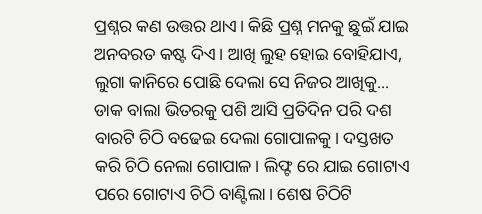ପ୍ରଶ୍ନର କଣ ଉତ୍ତର ଥାଏ। କିଛି ପ୍ରଶ୍ନ ମନକୁ ଛୁଇଁ ଯାଇ ଅନବରତ କଷ୍ଟ ଦିଏ। ଆଖି ଲୁହ ହୋଇ ବୋହିଯାଏ, ଲୁଗା କାନିରେ ପୋଛି ଦେଲା ସେ ନିଜର ଆଖିକୁ...
ଡାକ ବାଲା ଭିତରକୁ ପଶି ଆସି ପ୍ରତିଦିନ ପରି ଦଶ ବାରଟି ଚିଠି ବଢେଇ ଦେଲା ଗୋପାଳକୁ। ଦସ୍ତଖତ କରି ଚିଠି ନେଲା ଗୋପାଳ। ଲିଫ୍ଟ ରେ ଯାଇ ଗୋଟାଏ ପରେ ଗୋଟାଏ ଚିଠି ବାଣ୍ଟିଲା। ଶେଷ ଚିଠିଟି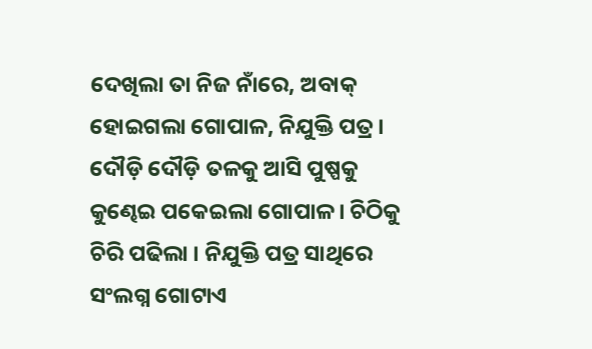ଦେଖିଲା ତା ନିଜ ନାଁରେ, ଅବାକ୍ ହୋଇଗଲା ଗୋପାଳ, ନିଯୁକ୍ତି ପତ୍ର। ଦୌଡ଼ି ଦୌଡ଼ି ତଳକୁ ଆସି ପୁଷ୍ପକୁ କୁଣ୍ଢେଇ ପକେଇଲା ଗୋପାଳ। ଚିଠିକୁ ଚିରି ପଢିଲା । ନିଯୁକ୍ତି ପତ୍ର ସାଥିରେ ସଂଲଗ୍ନ ଗୋଟାଏ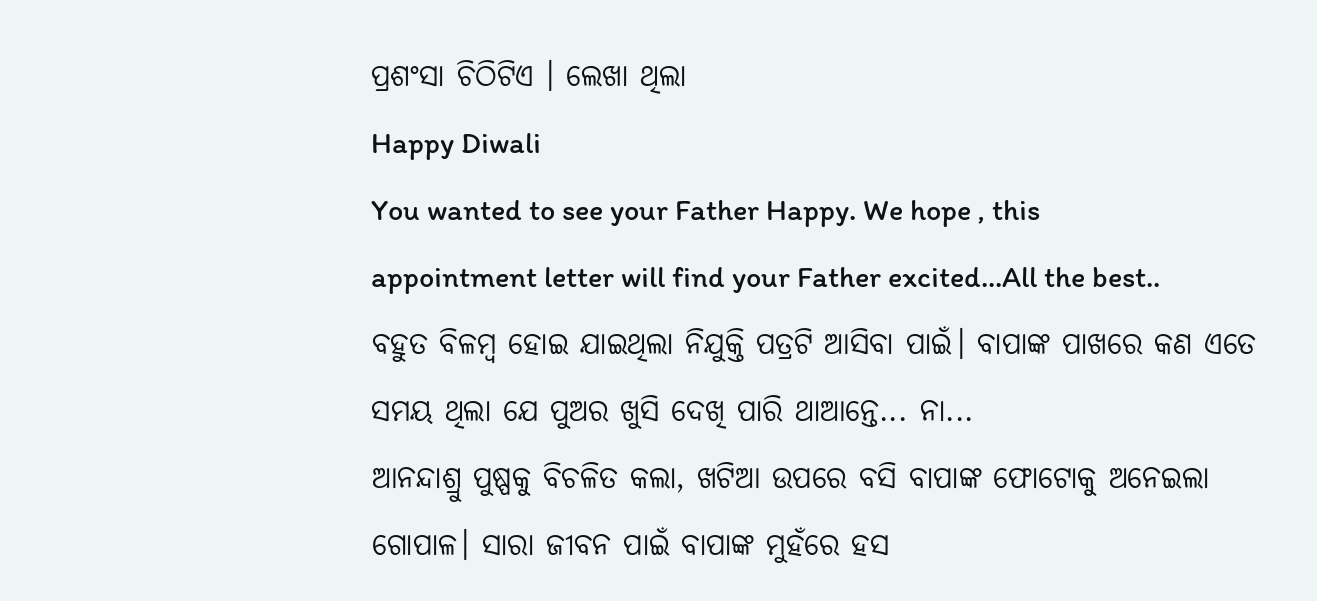ପ୍ରଶଂସା ଚିଠିଟିଏ । ଲେଖା ଥିଲା
Happy Diwali
You wanted to see your Father Happy. We hope , this appointment letter will find your Father excited...All the best..
ବହୁତ ବିଳମ୍ବ ହୋଇ ଯାଇଥିଲା ନିଯୁକ୍ତି ପତ୍ରଟି ଆସିବା ପାଇଁ। ବାପାଙ୍କ ପାଖରେ କଣ ଏତେ ସମୟ ଥିଲା ଯେ ପୁଅର ଖୁସି ଦେଖି ପାରି ଥାଆନ୍ତେ... ନା...
ଆନନ୍ଦାଶ୍ରୁ ପୁଷ୍ପକୁ ବିଚଳିତ କଲା, ଖଟିଆ ଉପରେ ବସି ବାପାଙ୍କ ଫୋଟୋକୁ ଅନେଇଲା ଗୋପାଳ। ସାରା ଜୀବନ ପାଇଁ ବାପାଙ୍କ ମୁହଁରେ ହସ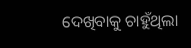ଦେଖିବାକୁ ଚାହୁଁଥିଲା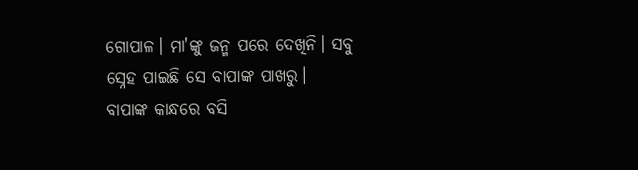ଗୋପାଳ। ମା'ଙ୍କୁ ଜନ୍ମ ପରେ ଦେଖିନି। ସବୁ ସ୍ନେହ ପାଇଛି ସେ ବାପାଙ୍କ ପାଖରୁ।
ବାପାଙ୍କ କାନ୍ଧରେ ବସି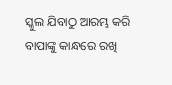ସ୍କୁଲ ଯିବାଠୁ ଆରମ୍ଭ କରି ବାପାଙ୍କୁ କାନ୍ଧରେ ରଖି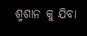ଶ୍ମଶାନ କୁ ଯିବା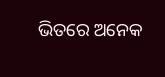ଭିତରେ ଅନେକ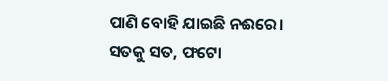ପାଣି ବୋହି ଯାଇଛି ନଈରେ।
ସତକୁ ସତ, ଫଟୋ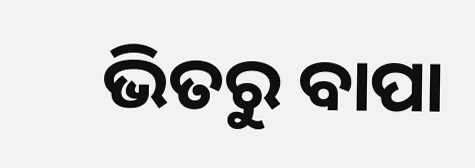ଭିତରୁ ବାପା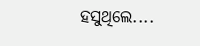ହସୁଥିଲେ....